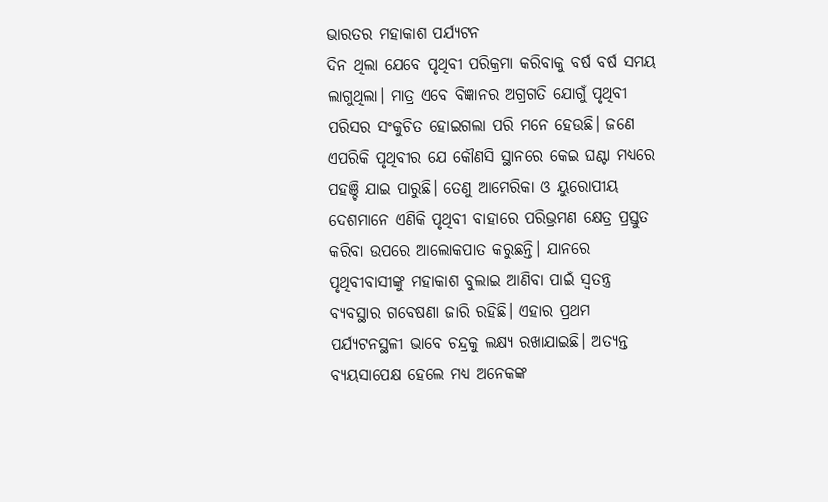ଭାରତର ମହାକାଶ ପର୍ଯ୍ୟଟନ
ଦିନ ଥିଲା ଯେବେ ପୃଥିବୀ ପରିକ୍ରମା କରିବାକୁ ବର୍ଷ ବର୍ଷ ସମୟ ଲାଗୁଥିଲା। ମାତ୍ର ଏବେ ବିଜ୍ଞାନର ଅଗ୍ରଗତି ଯୋଗୁଁ ପୃଥିବୀ ପରିସର ସଂକୁଚିତ ହୋଇଗଲା ପରି ମନେ ହେଉଛି। ଜଣେ ଏପରିକି ପୃଥିବୀର ଯେ କୌଣସି ସ୍ଥାନରେ କେଇ ଘଣ୍ଟା ମଧ୍ୟରେ ପହଞ୍ଚି ଯାଇ ପାରୁଛି। ତେଣୁ ଆମେରିକା ଓ ୟୁରୋପୀୟ ଦେଶମାନେ ଏଣିକି ପୃଥିବୀ ବାହାରେ ପରିଭ୍ରମଣ କ୍ଷେତ୍ର ପ୍ରସ୍ତୁତ କରିବା ଉପରେ ଆଲୋକପାତ କରୁଛନ୍ତି। ଯାନରେ ପୃଥିବୀବାସୀଙ୍କୁ ମହାକାଶ ବୁଲାଇ ଆଣିବା ପାଇଁ ସ୍ବତନ୍ତ୍ର ବ୍ୟବସ୍ଥାର ଗବେଷଣା ଜାରି ରହିଛି। ଏହାର ପ୍ରଥମ ପର୍ଯ୍ୟଟନସ୍ଥଳୀ ଭାବେ ଚନ୍ଦ୍ରକୁ ଲକ୍ଷ୍ୟ ରଖାଯାଇଛି। ଅତ୍ୟନ୍ତ ବ୍ୟୟସାପେକ୍ଷ ହେଲେ ମଧ୍ୟ ଅନେକଙ୍କ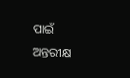ପାଇଁ ଅନ୍ତରୀକ୍ଷ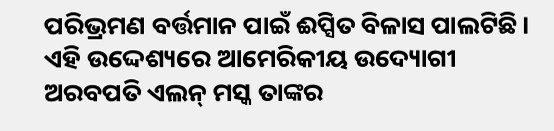ପରିଭ୍ରମଣ ବର୍ତ୍ତମାନ ପାଇଁ ଈପ୍ସିତ ବିଳାସ ପାଲଟିଛି। ଏହି ଉଦ୍ଦେଶ୍ୟରେ ଆମେରିକୀୟ ଉଦ୍ୟୋଗୀ ଅରବପତି ଏଲନ୍ ମସ୍କ ତାଙ୍କର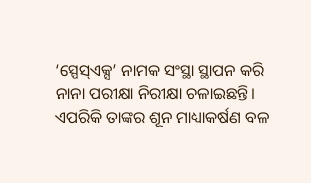‘ସ୍ପେସ୍ଏକ୍ସ’ ନାମକ ସଂସ୍ଥା ସ୍ଥାପନ କରି ନାନା ପରୀକ୍ଷା ନିରୀକ୍ଷା ଚଳାଇଛନ୍ତି। ଏପରିକି ତାଙ୍କର ଶୂନ ମାଧ୍ୟାକର୍ଷଣ ବଳ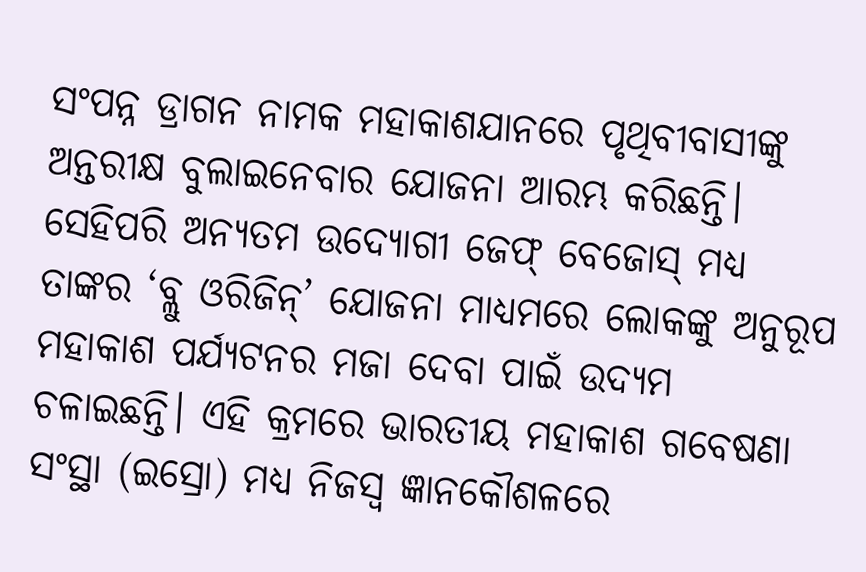ସଂପନ୍ନ ଡ୍ରାଗନ ନାମକ ମହାକାଶଯାନରେ ପୃଥିବୀବାସୀଙ୍କୁ ଅନ୍ତରୀକ୍ଷ ବୁଲାଇନେବାର ଯୋଜନା ଆରମ୍ଭ କରିଛନ୍ତି।
ସେହିପରି ଅନ୍ୟତମ ଉଦ୍ୟୋଗୀ ଜେଫ୍ ବେଜୋସ୍ ମଧ୍ୟ ତାଙ୍କର ‘ବ୍ଲୁ ଓରିଜିନ୍’ ଯୋଜନା ମାଧ୍ୟମରେ ଲୋକଙ୍କୁ ଅନୁରୂପ ମହାକାଶ ପର୍ଯ୍ୟଟନର ମଜା ଦେବା ପାଇଁ ଉଦ୍ୟମ ଚଳାଇଛନ୍ତି। ଏହି କ୍ରମରେ ଭାରତୀୟ ମହାକାଶ ଗବେଷଣା ସଂସ୍ଥା (ଇସ୍ରୋ) ମଧ୍ୟ ନିଜସ୍ବ ଜ୍ଞାନକୌଶଳରେ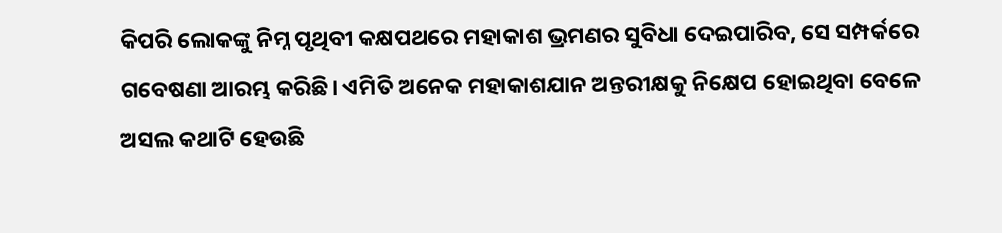କିପରି ଲୋକଙ୍କୁ ନିମ୍ନ ପୃଥିବୀ କକ୍ଷପଥରେ ମହାକାଶ ଭ୍ରମଣର ସୁବିଧା ଦେଇପାରିବ, ସେ ସମ୍ପର୍କରେ ଗବେଷଣା ଆରମ୍ଭ କରିଛି। ଏମିତି ଅନେକ ମହାକାଶଯାନ ଅନ୍ତରୀକ୍ଷକୁ ନିକ୍ଷେପ ହୋଇଥିବା ବେଳେ ଅସଲ କଥାଟି ହେଉଛି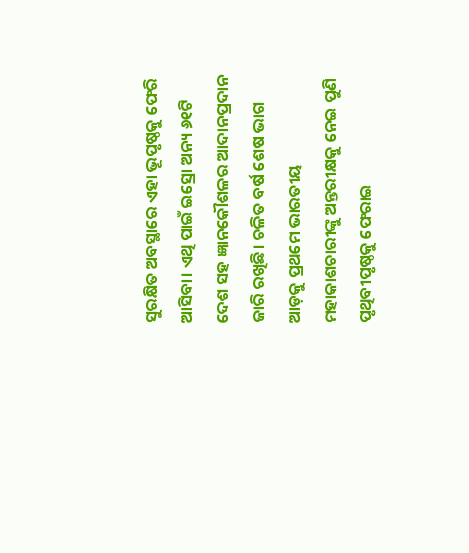ସୁରକ୍ଷିତ ଅବସ୍ଥାରେ ଏହା ଭୂପୃଷ୍ଠକୁ ଫେରି ଆସିବା। ଏଥି ପାଇଁ ଇସ୍ରୋ ଅନ୍ୟ ୬୧ଟି ଦେଶ ସହ ଜ୍ଞାନକୌଶଳର ଆଦାନପ୍ରଦାନ ଜାରି ରଖିଛି। ଚଳିତ ବର୍ଷ ଶେଷ ଭାଗ ଆଡ଼କୁ ପ୍ରଥମେ ଭାରତୀୟ ମହାକାଶଚାରୀଙ୍କୁ ଅନ୍ତରୀକ୍ଷକୁ ନେଇ ପୁଣି ପୃଥିବୀପୃଷ୍ଠକୁ ଫେରାଇ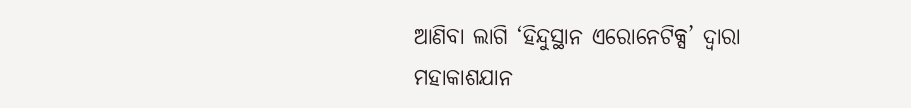ଆଣିବା ଲାଗି ‘ହିନ୍ଦୁସ୍ଥାନ ଏରୋନେଟିକ୍ସ’ ଦ୍ବାରା ମହାକାଶଯାନ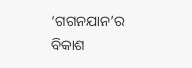‘ଗଗନଯାନ’ର ବିକାଶ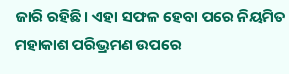ଜାରି ରହିଛି। ଏହା ସଫଳ ହେବା ପରେ ନିୟମିତ ମହାକାଶ ପରିଭ୍ରମଣ ଉପରେ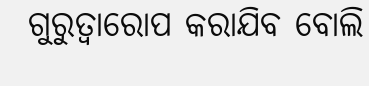ଗୁରୁତ୍ବାରୋପ କରାଯିବ ବୋଲି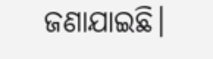ଜଣାଯାଇଛି।